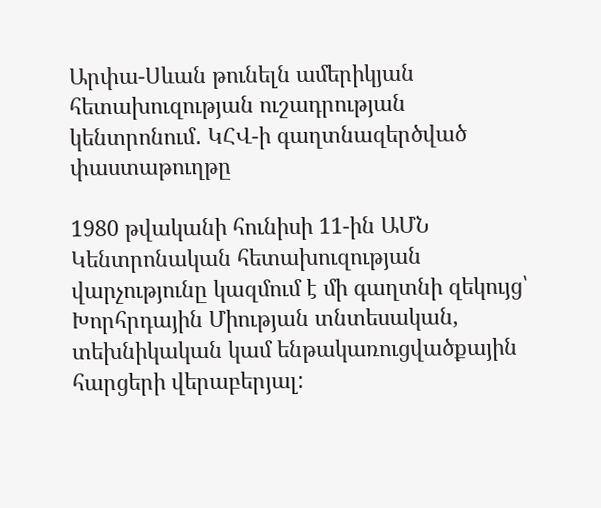Արփա-Սևան թունելն ամերիկյան հետախուզության ուշադրության կենտրոնում․ ԿՀՎ-ի գաղտնազերծված փաստաթուղթը

1980 թվականի հունիսի 11-ին ԱՄՆ Կենտրոնական հետախուզության վարչությունը կազմում է մի գաղտնի զեկույց՝ Խորհրդային Միության տնտեսական, տեխնիկական կամ ենթակառուցվածքային հարցերի վերաբերյալ: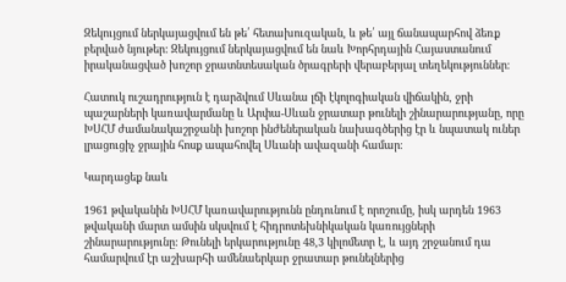Զեկույցում ներկայացվում են թե՛ հետախուզական, և թե՛ այլ ճանապարհով ձեռք բերված նյութեր: Զեկույցում ներկայացվում են նաև Խորհրդային Հայաստանում իրականացված խոշոր ջրատնտեսական ծրագրերի վերաբերյալ տեղեկություններ։

Հատուկ ուշադրություն է դարձվում Սևանա լճի էկոլոգիական վիճակին, ջրի պաշարների կառավարմանը և Արփա-Սևան ջրատար թունելի շինարարությանը, որը ԽՍՀՄ ժամանակաշրջանի խոշոր ինժեներական նախագծերից էր և նպատակ ուներ լրացուցիչ ջրային հոսք ապահովել Սևանի ավազանի համար։

Կարդացեք նաև

1961 թվականին ԽՍՀՄ կառավարությունն ընդունում է որոշումը, իսկ արդեն 1963 թվականի մարտ ամսին սկսվում է հիդրոտեխնիկական կառույցների շինարարությունը: Թունելի երկարությունը 48,3 կիլոմետր է, և այդ շրջանում դա համարվում էր աշխարհի ամենաերկար ջրատար թունելներից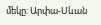մեկը: Արփա-Սևան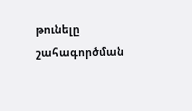թունելը շահագործման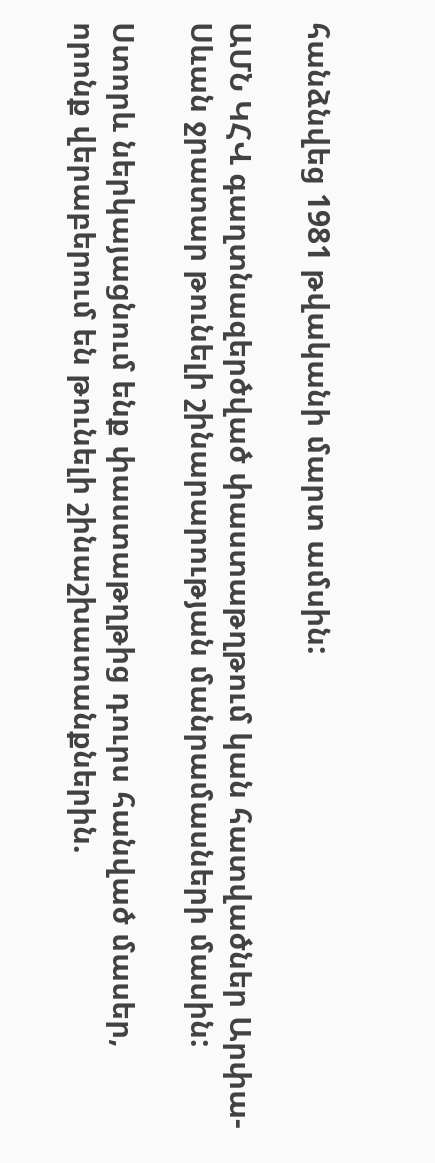հանձնվեց 1981 թվականի մարտ ամսին:

ԱՄՆ ԿՀՎ գաղտնազերծված փաստաթղթում կան հատվածներ Արփա-Սևան ջրատար թունելի շինարարության մանրամասների մասին:

Ստորև ներկայացնում ենք փաստաթղթից դուրս հանված մասեր, որոնք վերաբերում են թունելի շինաշխատանքներին.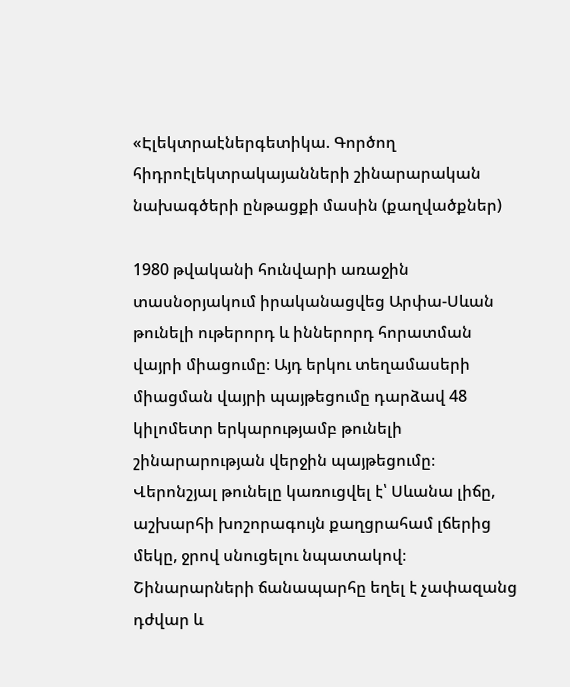«Էլեկտրաէներգետիկա. Գործող հիդրոէլեկտրակայանների շինարարական նախագծերի ընթացքի մասին (քաղվածքներ)

1980 թվականի հունվարի առաջին տասնօրյակում իրականացվեց Արփա-Սևան թունելի ութերորդ և իններորդ հորատման վայրի միացումը։ Այդ երկու տեղամասերի միացման վայրի պայթեցումը դարձավ 48 կիլոմետր երկարությամբ թունելի շինարարության վերջին պայթեցումը։ Վերոնշյալ թունելը կառուցվել է՝ Սևանա լիճը, աշխարհի խոշորագույն քաղցրահամ լճերից մեկը, ջրով սնուցելու նպատակով։ Շինարարների ճանապարհը եղել է չափազանց դժվար և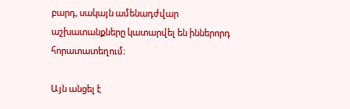բարդ, սակայն ամենադժվար աշխատանքները կատարվել են իններորդ հորատատեղում։

Այն անցել է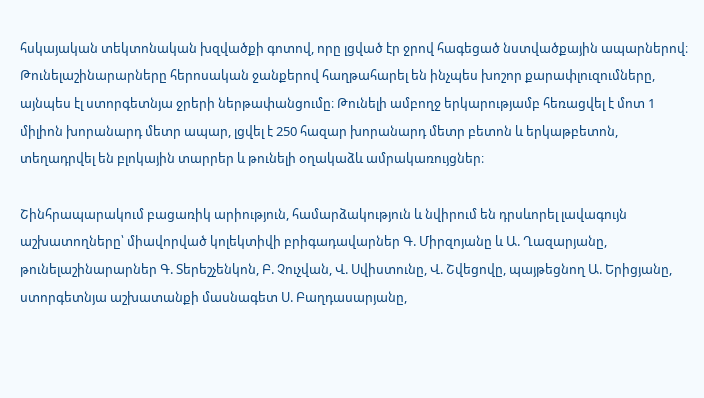հսկայական տեկտոնական խզվածքի գոտով, որը լցված էր ջրով հագեցած նստվածքային ապարներով։ Թունելաշինարարները հերոսական ջանքերով հաղթահարել են ինչպես խոշոր քարափլուզումները, այնպես էլ ստորգետնյա ջրերի ներթափանցումը։ Թունելի ամբողջ երկարությամբ հեռացվել է մոտ 1 միլիոն խորանարդ մետր ապար, լցվել է 250 հազար խորանարդ մետր բետոն և երկաթբետոն, տեղադրվել են բլոկային տարրեր և թունելի օղակաձև ամրակառույցներ։

Շինհրապարակում բացառիկ արիություն, համարձակություն և նվիրում են դրսևորել լավագույն աշխատողները՝ միավորված կոլեկտիվի բրիգադավարներ Գ. Միրզոյանը և Ա. Ղազարյանը, թունելաշինարարներ Գ. Տերեշչենկոն, Բ. Չուչվան, Վ. Սվիստունը, Վ. Շվեցովը, պայթեցնող Ա. Երիցյանը, ստորգետնյա աշխատանքի մասնագետ Ս. Բաղդասարյանը,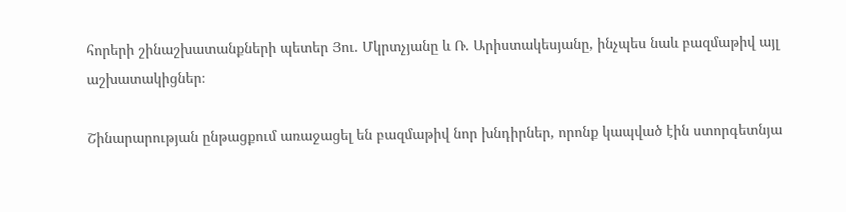հորերի շինաշխատանքների պետեր Յու. Մկրտչյանը և Ռ. Արիստակեսյանը, ինչպես նաև բազմաթիվ այլ աշխատակիցներ։

Շինարարության ընթացքում առաջացել են բազմաթիվ նոր խնդիրներ, որոնք կապված էին ստորգետնյա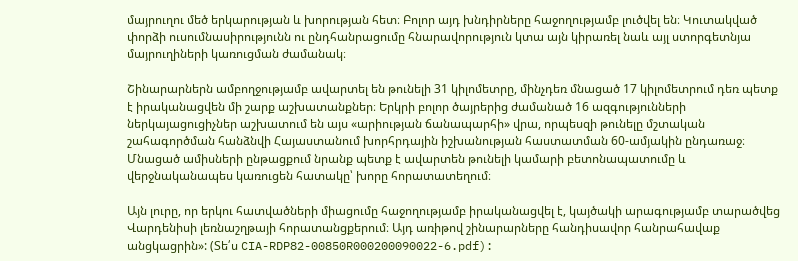մայրուղու մեծ երկարության և խորության հետ։ Բոլոր այդ խնդիրները հաջողությամբ լուծվել են։ Կուտակված փորձի ուսումնասիրությունն ու ընդհանրացումը հնարավորություն կտա այն կիրառել նաև այլ ստորգետնյա մայրուղիների կառուցման ժամանակ։

Շինարարներն ամբողջությամբ ավարտել են թունելի 31 կիլոմետրը, մինչդեռ մնացած 17 կիլոմետրում դեռ պետք է իրականացվեն մի շարք աշխատանքներ։ Երկրի բոլոր ծայրերից ժամանած 16 ազգությունների ներկայացուցիչներ աշխատում են այս «արիության ճանապարհի» վրա, որպեսզի թունելը մշտական շահագործման հանձնվի Հայաստանում խորհրդային իշխանության հաստատման 60-ամյակին ընդառաջ։ Մնացած ամիսների ընթացքում նրանք պետք է ավարտեն թունելի կամարի բետոնապատումը և վերջնականապես կառուցեն հատակը՝ խորը հորատատեղում։

Այն լուրը, որ երկու հատվածների միացումը հաջողությամբ իրականացվել է, կայծակի արագությամբ տարածվեց Վարդենիսի լեռնաշղթայի հորատանցքերում։ Այդ առիթով շինարարները հանդիսավոր հանրահավաք անցկացրին»: (Տե՛ս CIA-RDP82-00850R000200090022-6.pdf):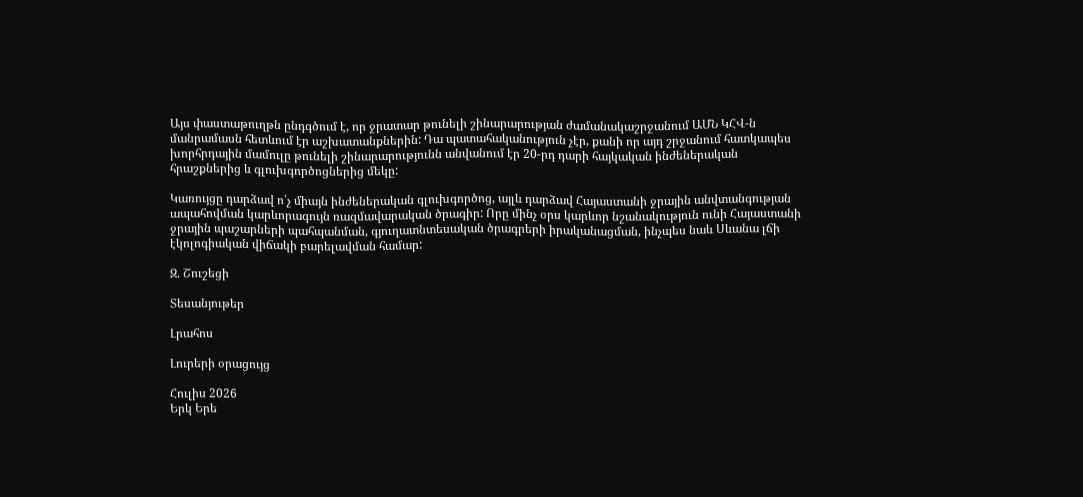Այս փաստաթուղթն ընդգծում է, որ ջրատար թունելի շինարարության ժամանակաշրջանում ԱՄՆ ԿՀՎ-ն մանրամասն հետևում էր աշխատանքներին: Դա պատահականություն չէր, քանի որ այդ շրջանում հատկապես խորհրդային մամուլը թունելի շինարարությունն անվանում էր 20-րդ դարի հայկական ինժեներական հրաշքներից և գլուխգործոցներից մեկը:

Կառույցը դարձավ ո՛չ միայն ինժեներական գլուխգործոց, այլև դարձավ Հայաստանի ջրային անվտանգության ապահովման կարևորագույն ռազմավարական ծրագիր: Որը մինչ օրս կարևոր նշանակություն ունի Հայաստանի ջրային պաշարների պահպանման, գյուղատնտեսական ծրագրերի իրականացման, ինչպես նաև Սևանա լճի էկոլոգիական վիճակի բարելավման համար:

Զ. Շուշեցի

Տեսանյութեր

Լրահոս

Լուրերի օրացույց

Հուլիս 2026
Երկ Երե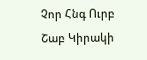Չոր Հնգ Ուրբ Շաբ Կիրակի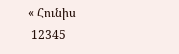« Հունիս
 12345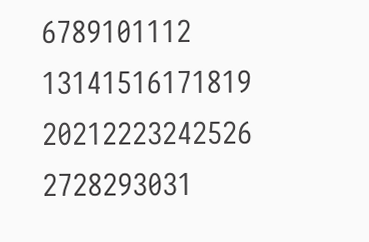6789101112
13141516171819
20212223242526
2728293031